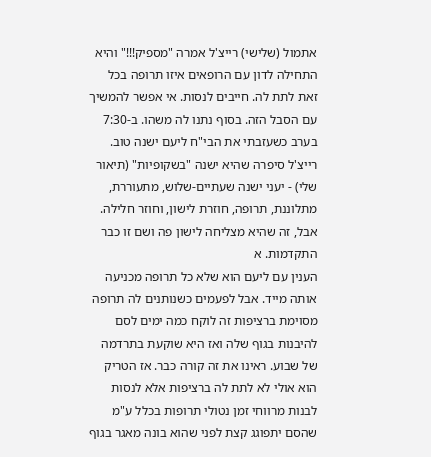אתמול (שלישי) רייצ'ל אמרה "מספיק!!!" והיא התחילה לדון עם הרופאים איזו תרופה בכל זאת לתת לה. חייבים לנסות. אי אפשר להמשיך עם הסבל הזה. בסוף נתנו לה משהו. ב-7:30 בערב כשעזבתי את הבי"ח ליעם ישנה טוב. רייצ'ל סיפרה שהיא ישנה "בשקופיות" (תיאור שלי) - יעני ישנה שעתיים-שלוש, מתעוררת, מתלוננת, תרופה, חוזרת לישון, וחוזר חלילה. אבל, זה שהיא מצליחה לישון פה ושם זו כבר התקדמות. א
הענין עם ליעם הוא שלא כל תרופה מכניעה אותה מייד. אבל לפעמים כשנותנים לה תרופה מסוימת ברציפות זה לוקח כמה ימים לסם להיבנות בגוף שלה ואז היא שוקעת בתרדמה של שבוע. ראינו את זה קורה כבר. אז הטריק הוא אולי לא לתת לה ברציפות אלא לנסות לבנות מרווחי זמן נטולי תרופות בכלל ע"מ שהסם יתפוגג קצת לפני שהוא בונה מאגר בגוף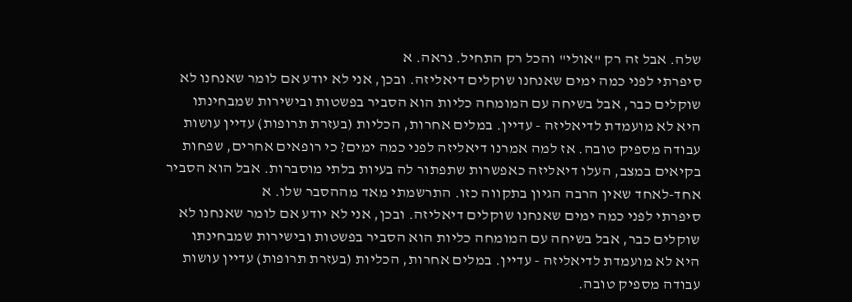שלה. אבל זה רק "אולי" והכל רק התחיל. נראה. א
סיפרתי לפני כמה ימים שאנחנו שוקלים דיאליזה. ובכן, אני לא יודע אם לומר שאנחנו לא שוקלים כבר, אבל בשיחה עם המומחה כליות הוא הסביר בפשטות ובישירות שמבחינתו היא לא מועמדת לדיאליזה - עדיין. במלים אחרות, הכליות (בעזרת תרופות) עדיין עושות עבודה מספיק טובה. אז למה אמרנו דיאליזה לפני כמה ימים? כי רופאים אחרים, שפחות בקיאים במצב, העלו דיאליזה כאפשרות שתפתור לה בעיות בלתי מוסברות. אבל הוא הסביר אחד-לאחד שאין הרבה הגיון בתקווה כזו. התרשמתי מאד מההסבר שלו. א
סיפרתי לפני כמה ימים שאנחנו שוקלים דיאליזה. ובכן, אני לא יודע אם לומר שאנחנו לא שוקלים כבר, אבל בשיחה עם המומחה כליות הוא הסביר בפשטות ובישירות שמבחינתו היא לא מועמדת לדיאליזה - עדיין. במלים אחרות, הכליות (בעזרת תרופות) עדיין עושות עבודה מספיק טובה.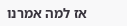אז למה אמרנו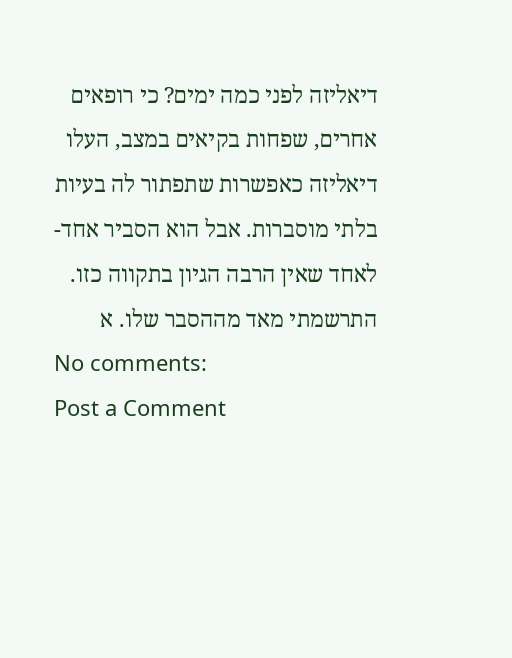דיאליזה לפני כמה ימים? כי רופאים אחרים, שפחות בקיאים במצב, העלו דיאליזה כאפשרות שתפתור לה בעיות בלתי מוסברות. אבל הוא הסביר אחד-לאחד שאין הרבה הגיון בתקווה כזו. התרשמתי מאד מההסבר שלו. א
No comments:
Post a Comment